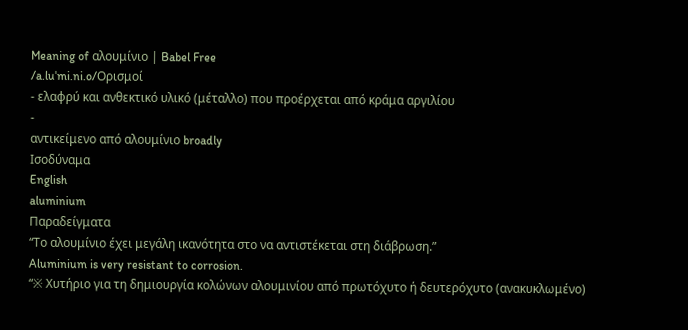Meaning of αλουμίνιο | Babel Free
/a.luˈmi.ni.o/Ορισμοί
- ελαφρύ και ανθεκτικό υλικό (μέταλλο) που προέρχεται από κράμα αργιλίου
-
αντικείμενο από αλουμίνιο broadly
Ισοδύναμα
English
aluminium
Παραδείγματα
“Το αλουμίνιο έχει μεγάλη ικανότητα στο να αντιστέκεται στη διάβρωση.”
Aluminium is very resistant to corrosion.
“※ Χυτήριο για τη δημιουργία κολώνων αλουμινίου από πρωτόχυτο ή δευτερόχυτο (ανακυκλωμένο)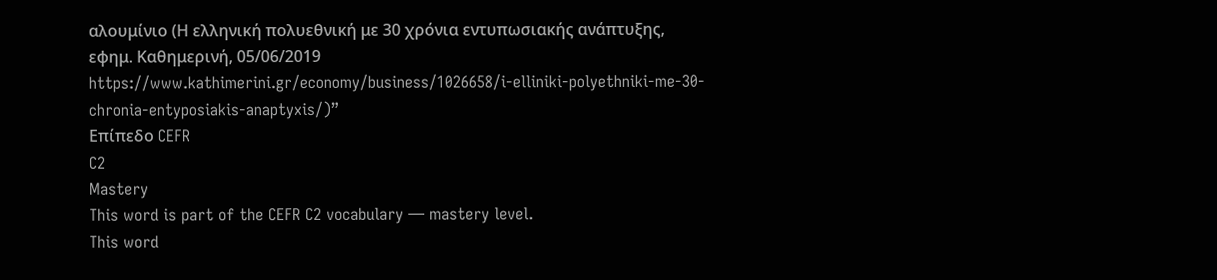αλουμίνιο (Η ελληνική πολυεθνική με 30 χρόνια εντυπωσιακής ανάπτυξης, εφημ. Καθημερινή, 05/06/2019 https://www.kathimerini.gr/economy/business/1026658/i-elliniki-polyethniki-me-30-chronia-entyposiakis-anaptyxis/)”
Επίπεδο CEFR
C2
Mastery
This word is part of the CEFR C2 vocabulary — mastery level.
This word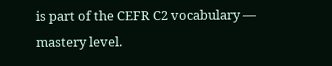is part of the CEFR C2 vocabulary — mastery level.